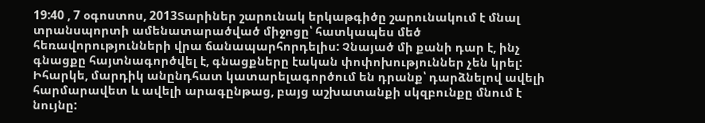19:40 , 7 օգոստոս, 2013Տարիներ շարունակ երկաթգիծը շարունակում է մնալ տրանսպորտի ամենատարածված միջոցը՝ հատկապես մեծ հեռավորությունների վրա ճանապարհորդելիս: Չնայած մի քանի դար է, ինչ գնացքը հայտնագործվել է, գնացքները էական փոփոխություններ չեն կրել: Իհարկե, մարդիկ անընդհատ կատարելագործում են դրանք՝ դարձնելով ավելի հարմարավետ և ավելի արագընթաց, բայց աշխատանքի սկզբունքը մնում է նույնը: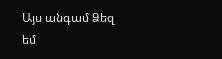Այս անգամ Ձեզ եմ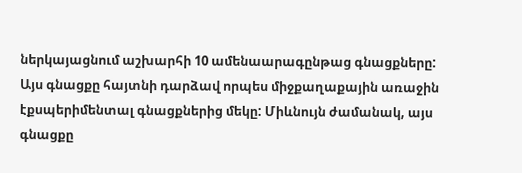ներկայացնում աշխարհի 10 ամենաարագընթաց գնացքները:
Այս գնացքը հայտնի դարձավ որպես միջքաղաքային առաջին էքսպերիմենտալ գնացքներից մեկը: Միևնույն ժամանակ, այս գնացքը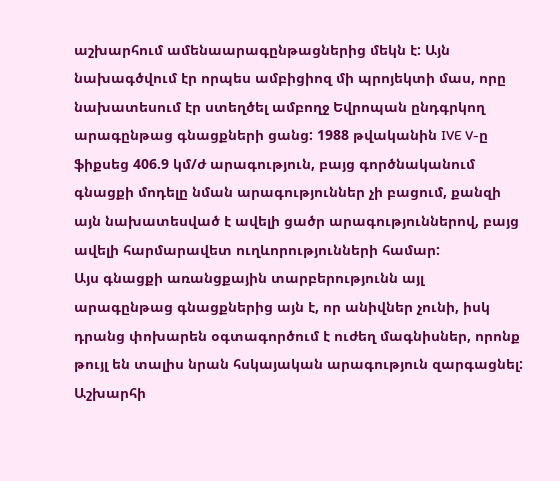աշխարհում ամենաարագընթացներից մեկն է: Այն նախագծվում էր որպես ամբիցիոզ մի պրոյեկտի մաս, որը նախատեսում էր ստեղծել ամբողջ Եվրոպան ընդգրկող արագընթաց գնացքների ցանց: 1988 թվականին IVE V-ը ֆիքսեց 406.9 կմ/ժ արագություն, բայց գործնականում գնացքի մոդելը նման արագություններ չի բացում, քանզի այն նախատեսված է ավելի ցածր արագություններով, բայց ավելի հարմարավետ ուղևորությունների համար:
Այս գնացքի առանցքային տարբերությունն այլ արագընթաց գնացքներից այն է, որ անիվներ չունի, իսկ դրանց փոխարեն օգտագործում է ուժեղ մագնիսներ, որոնք թույլ են տալիս նրան հսկայական արագություն զարգացնել: Աշխարհի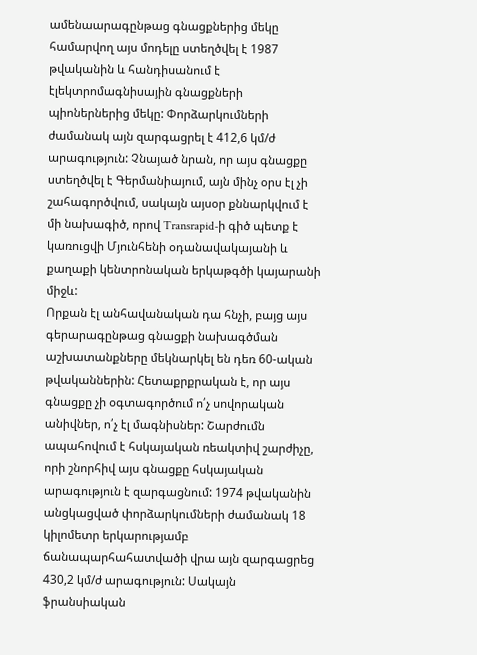ամենաարագընթաց գնացքներից մեկը համարվող այս մոդելը ստեղծվել է 1987 թվականին և հանդիսանում է էլեկտրոմագնիսային գնացքների պիոներներից մեկը: Փորձարկումների ժամանակ այն զարգացրել է 412,6 կմ/ժ արագություն: Չնայած նրան, որ այս գնացքը ստեղծվել է Գերմանիայում, այն մինչ օրս էլ չի շահագործվում, սակայն այսօր քննարկվում է մի նախագիծ, որով Transrapid-ի գիծ պետք է կառուցվի Մյունհենի օդանավակայանի և քաղաքի կենտրոնական երկաթգծի կայարանի միջև:
Որքան էլ անհավանական դա հնչի, բայց այս գերարագընթաց գնացքի նախագծման աշխատանքները մեկնարկել են դեռ 60-ական թվականներին: Հետաքրքրական է, որ այս գնացքը չի օգտագործում ո՛չ սովորական անիվներ, ո՛չ էլ մագնիսներ: Շարժումն ապահովում է հսկայական ռեակտիվ շարժիչը, որի շնորհիվ այս գնացքը հսկայական արագություն է զարգացնում: 1974 թվականին անցկացված փորձարկումների ժամանակ 18 կիլոմետր երկարությամբ ճանապարհահատվածի վրա այն զարգացրեց 430,2 կմ/ժ արագություն: Սակայն ֆրանսիական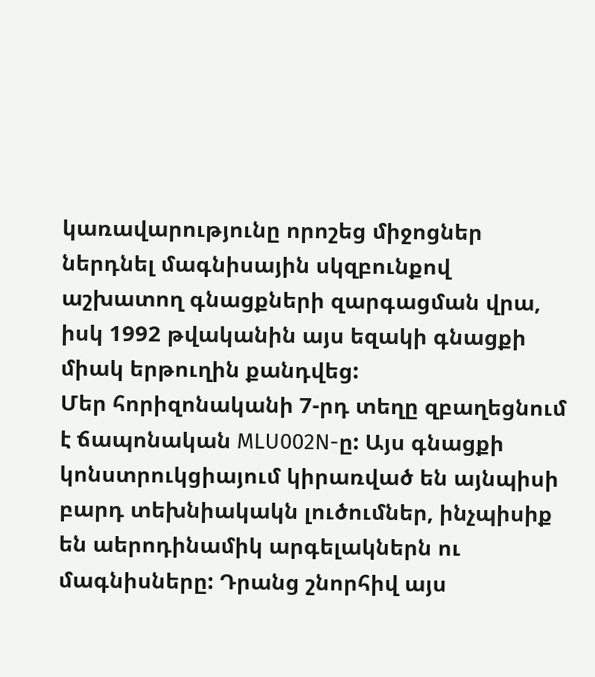կառավարությունը որոշեց միջոցներ ներդնել մագնիսային սկզբունքով աշխատող գնացքների զարգացման վրա, իսկ 1992 թվականին այս եզակի գնացքի միակ երթուղին քանդվեց:
Մեր հորիզոնականի 7-րդ տեղը զբաղեցնում է ճապոնական MLU002N-ը: Այս գնացքի կոնստրուկցիայում կիրառված են այնպիսի բարդ տեխնիակակն լուծումներ, ինչպիսիք են աերոդինամիկ արգելակներն ու մագնիսները: Դրանց շնորհիվ այս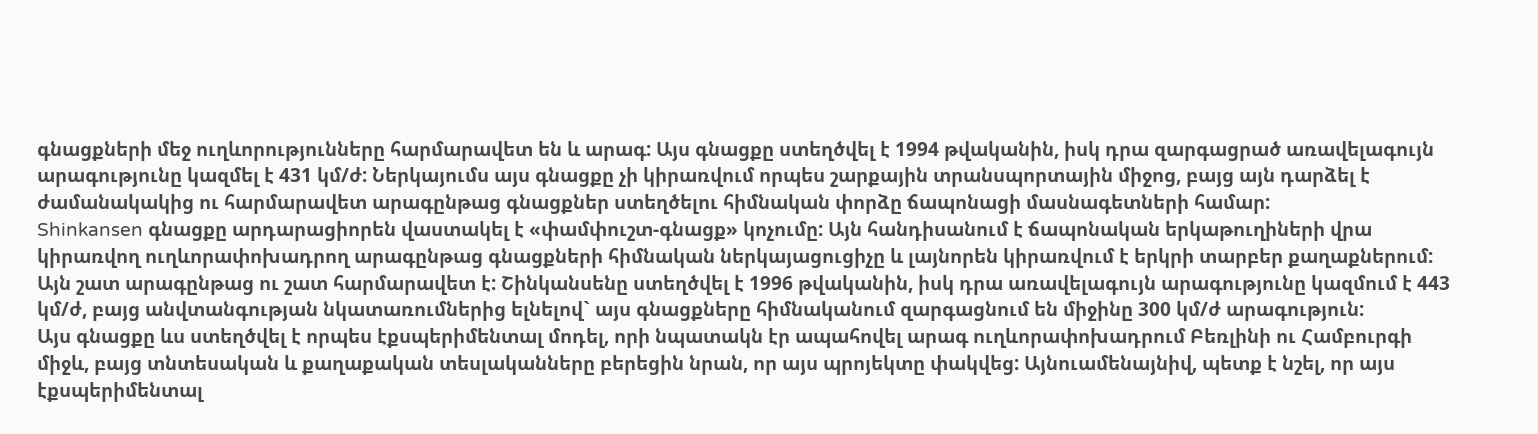գնացքների մեջ ուղևորությունները հարմարավետ են և արագ: Այս գնացքը ստեղծվել է 1994 թվականին, իսկ դրա զարգացրած առավելագույն արագությունը կազմել է 431 կմ/ժ: Ներկայումս այս գնացքը չի կիրառվում որպես շարքային տրանսպորտային միջոց, բայց այն դարձել է ժամանակակից ու հարմարավետ արագընթաց գնացքներ ստեղծելու հիմնական փորձը ճապոնացի մասնագետների համար:
Shinkansen գնացքը արդարացիորեն վաստակել է «փամփուշտ-գնացք» կոչումը: Այն հանդիսանում է ճապոնական երկաթուղիների վրա կիրառվող ուղևորափոխադրող արագընթաց գնացքների հիմնական ներկայացուցիչը և լայնորեն կիրառվում է երկրի տարբեր քաղաքներում: Այն շատ արագընթաց ու շատ հարմարավետ է: Շինկանսենը ստեղծվել է 1996 թվականին, իսկ դրա առավելագույն արագությունը կազմում է 443 կմ/ժ, բայց անվտանգության նկատառումներից ելնելով` այս գնացքները հիմնականում զարգացնում են միջինը 300 կմ/ժ արագություն:
Այս գնացքը ևս ստեղծվել է որպես էքսպերիմենտալ մոդել, որի նպատակն էր ապահովել արագ ուղևորափոխադրում Բեռլինի ու Համբուրգի միջև, բայց տնտեսական և քաղաքական տեսլականները բերեցին նրան, որ այս պրոյեկտը փակվեց: Այնուամենայնիվ, պետք է նշել, որ այս էքսպերիմենտալ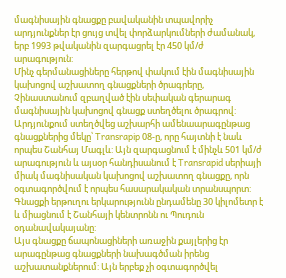մագնիսային գնացքը բավականին տպավորիչ արդյունքներ էր ցույց տվել փորձարկումների ժամանակ, երբ 1993 թվականին զարգացրել էր 450 կմ/ժ արագություն:
Մինչ գերմանացիները հերթով փակում էին մագնիսային կախոցով աշխատող գնացքների ծրագրերը, Չինաստանում զբաղված էին սեփական գերարագ մագնիսային կախոցով գնացք ստեղծելու ծրագրով: Արդյունքում ստեղծվեց աշխարհի ամենաարագընթաց գնացքներից մեկը՝ Transrapip 08-ը, որը հայտնի է նաև որպես Շանհայ Մագլև: Այն զարգացնում է մինչև 501 կմ/ժ արագություն և այսօր հանդիսանում է Transrapid սերիայի միակ մագնիսական կախոցով աշխատող գնացքը, որն օգտագործվում է որպես հասարակական տրանսպորտ: Գնացքի երթուղու երկարությունն ընդամենը 30 կիլոմետր է և միացնում է Շանհայի կենտրոնն ու Պուդուն օդանավակայանը:
Այս գնացքը ճապոնացիների առաջին քայլերից էր արագընթաց գնացքների նախագծման իրենց աշխատանքներում: Այն երբեք չի օգտագործվել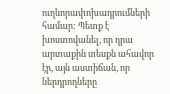ուղևորափոխադրումների համար: Պետք է խոստովանել, որ դրա արտաքին տեսքն ահավոր էր, այն աստիճան, որ ներդրողները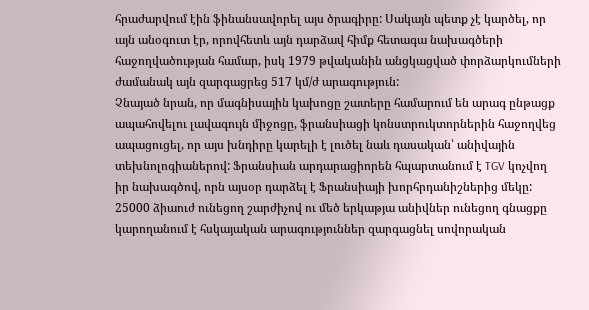հրաժարվում էին ֆինանսավորել այս ծրագիրը: Սակայն պետք չէ կարծել, որ այն անօգուտ էր, որովհետև այն դարձավ հիմք հետագա նախագծերի հաջողվածության համար, իսկ 1979 թվականին անցկացված փորձարկումների ժամանակ այն զարգացրեց 517 կմ/ժ արագություն:
Չնայած նրան, որ մագնիսային կախոցը շատերը համարում են արագ ընթացք ապահովելու լավագույն միջոցը, ֆրանսիացի կոնստրուկտորներին հաջողվեց ապացուցել, որ այս խնդիրը կարելի է լուծել նաև դասական՝ անիվային տեխնոլոգիաներով: Ֆրանսիան արդարացիորեն հպարտանում է TGV կոչվող իր նախագծով, որն այսօր դարձել է Ֆրանսիայի խորհրդանիշներից մեկը: 25000 ձիաուժ ունեցող շարժիչով ու մեծ երկաթյա անիվներ ունեցող գնացքը կարողանում է հսկայական արագություններ զարգացնել սովորական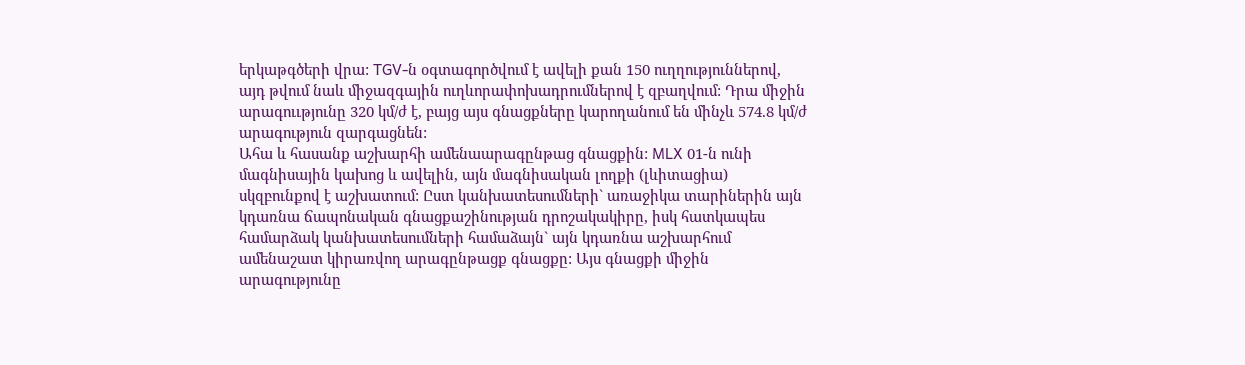երկաթգծերի վրա: TGV-ն օգտագործվում է ավելի քան 150 ուղղություններով, այդ թվում նաև միջազգային ուղևորափոխադրումներով է զբաղվում: Դրա միջին արագոււթյունը 320 կմ/ժ է, բայց այս գնացքները կարողանում են մինչև 574.8 կմ/ժ արագություն զարգացնեն:
Ահա և հասանք աշխարհի ամենաարագընթաց գնացքին: MLX 01-ն ունի մագնիսային կախոց և ավելին, այն մագնիսական լողքի (լևիտացիա) սկզբունքով է աշխատում: Ըստ կանխատեսումների` առաջիկա տարիներին այն կդառնա ճապոնական գնացքաշինության դրոշակակիրը, իսկ հատկապես համարձակ կանխատեսումների համաձայն` այն կդառնա աշխարհում ամենաշատ կիրառվող արագընթացք գնացքը: Այս գնացքի միջին արագությունը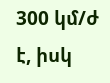300 կմ/ժ է, իսկ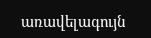առավելագույն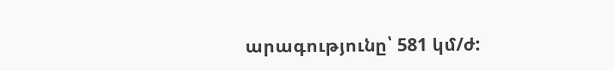արագությունը՝ 581 կմ/ժ: